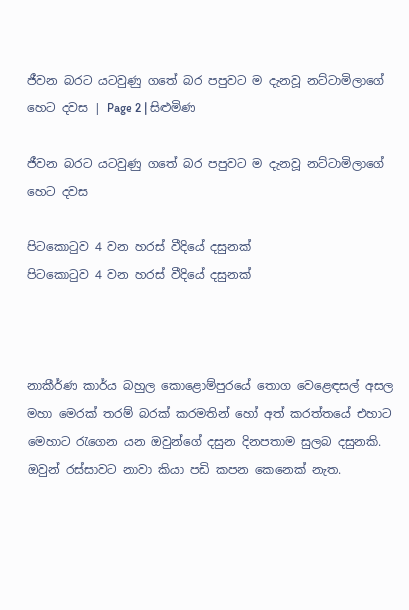ජීවන බරට යටවුණු ගතේ බර පපුවට ම දැනවූ නට්ටාමිලාගේ හෙට දවස | Page 2 | සිළුමිණ

ජීවන බරට යටවුණු ගතේ බර පපුවට ම දැනවූ නට්ටාමිලාගේ හෙට දවස

පිටකොටුව 4 වන හරස් වීදියේ දසුනක්
පිටකොටුව 4 වන හරස් වීදියේ දසුනක්



නාකීර්ණ කාර්ය බහුල කොළොම්පුරයේ තොග වෙළෙඳසල් අසල මහා මෙරක් තරම් බරක් කරමතින් හෝ අත් කරත්තයේ එහාට මෙහාට රැගෙන යන ඔවුන්ගේ දසුන දිනපතාම සුලබ දසුනකි. ඔවුන් රස්සාවට නාවා කියා පඩි කපන කෙනෙක් නැත.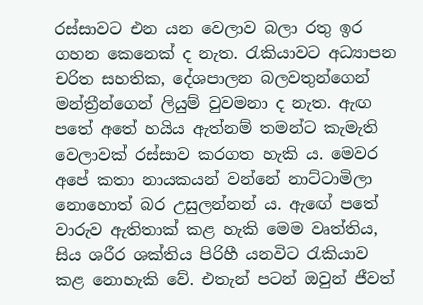රස්සාවට එන යන වෙලාව බලා රතු ඉර ගහන කෙනෙක් ද නැත. රැකියාවට අධ්‍යාපන චරිත සහතික, දේශපාලන බලවතුන්ගෙන් මන්ත්‍රීන්ගෙන් ලියුම් වුවමනා ද නැත. ඇඟ පතේ අතේ හයිය ඇත්නම් තමන්ට කැමැති වෙලාවක් රස්සාව කරගත හැකි ය. මෙවර අපේ කතා නායකයන් වන්නේ නාට්ටාමිලා නොහොත් බර උසුලන්නන් ය. ඇඟේ පතේ වාරුව ඇතිතාක් කළ හැකි මෙම වෘත්තිය, සිය ශරීර ශක්තිය පිරිහී යනවිට රැකියාව කළ නොහැකි වේ. එතැන් පටන් ඔවුන් ජීවත්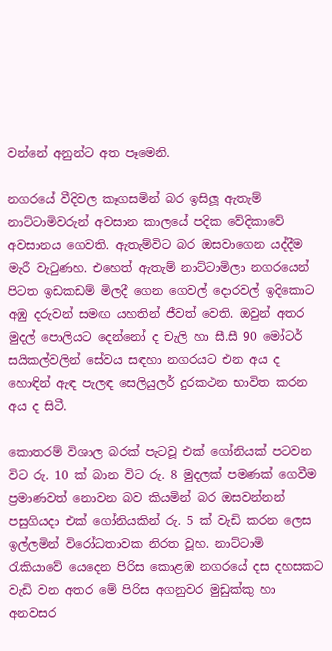වන්නේ අනුන්ට අත පෑමෙනි.

නගරයේ වීදිවල කෑගසමින් බර ඉසිලූ ඇතැම් නාට්ටාමිවරුන් අවසාන කාලයේ පදික වේදිකාවේ අවසානය ගෙවති. ඇතැම්විට බර ඔසවාගෙන යද්දීම මැරී වැටුණහ. එහෙත් ඇතැම් නාට්ටාමිලා නගරයෙන් පිටත ඉඩකඩම් මිලදී ගෙන ගෙවල් දොරවල් ඉදිකොට අඹු දරුවන් සමඟ යහතින් ජීවත් වෙති. ඔවුන් අතර මුදල් පොලියට දෙන්නෝ ද චැලි හා සී.සී 90 මෝටර් සයිකල්වලින් සේවය සඳහා නගරයට එන අය ද හොඳින් ඇඳ පැලඳ සෙලියුලර් දුරකථන භාවිත කරන අය ද සිටී.

කොතරම් විශාල බරක් පැටවූ එක් ගෝනියක් පටවන විට රු. 10 ක් බාන විට රු. 8 මුදලක් පමණක් ගෙවීම ප්‍රමාණවත් නොවන බව කියමින් බර ඔසවන්නන් පසුගියදා එක් ගෝනියකින් රු. 5 ක් වැඩි කරන ලෙස ඉල්ලමින් විරෝධතාවක නිරත වූහ. නාට්ටාමි රැකියාවේ යෙදෙන පිරිස කොළඹ නගරයේ දස දහසකට වැඩි වන අතර මේ පිරිස අගනුවර මුඩුක්කු හා අනවසර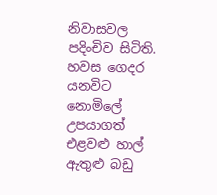නිවාසවල පදිංචිව සිටිති. හවස ගෙදර යනවිට නොමිලේ උපයාගත් එළවළු හාල් ඇතුළු බඩු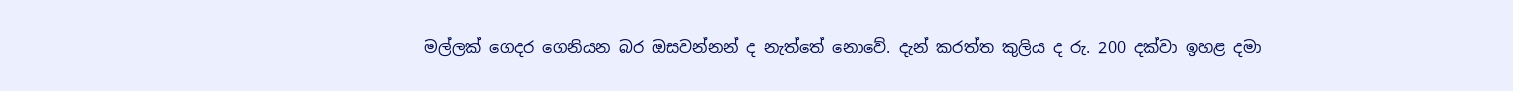මල්ලක් ගෙදර ගෙනියන බර ඔසවන්නන් ද නැත්තේ නොවේ. දැන් කරත්ත කුලිය ද රු. 200 දක්වා ඉහළ දමා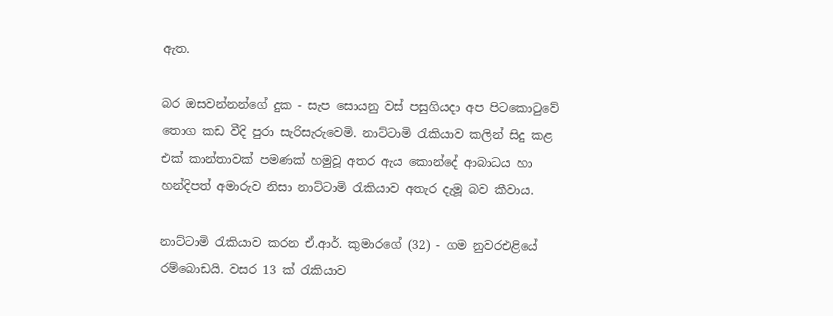ඇත.

බර ඔසවන්නන්ගේ දුක - සැප සොයනු වස් පසුගියදා අප පිටකොටුවේ තොග කඩ වීදි පුරා සැරිසැරුවෙමි. නාට්ටාමි රැකියාව කලින් සිදු කළ එක් කාන්තාවක් පමණක් හමුවූ අතර ඇය කොන්දේ ආබාධය හා හන්දිපත් අමාරුව නිසා නාට්ටාමි රැකියාව අතැර දැමූ බව කීවාය.

නාට්ටාමි රැකියාව කරන ඒ.ආර්. කුමාරගේ (32) - ගම නුවරඑළියේ රම්බොඩයි. වසර 13 ක් රැකියාව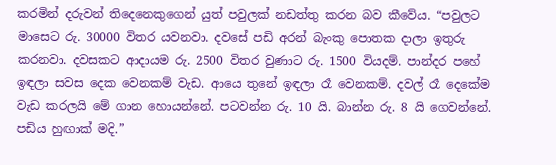කරමින් දරුවන් තිදෙනෙකුගෙන් යුත් පවුලක් නඩත්තු කරන බව කීවේය. “පවුලට මාසෙට රු. 30000 විතර යවනවා. දවසේ පඩි අරන් බැංකු පොතක දාලා ඉතුරු කරනවා. දවසකට ආදායම රු. 2500 විතර වුණාට රු. 1500 වියදම්. පාන්දර පහේ ඉඳලා සවස දෙක වෙනකම් වැඩ. ආයෙ තුනේ ඉඳලා රෑ වෙනකම්. දවල් රෑ දෙකේම වැඩ කරලයි මේ ගාන හොයන්නේ. පටවන්න රු. 10 යි. බාන්න රු. 8 යි ගෙවන්නේ. පඩිය හුඟාක් මදි.”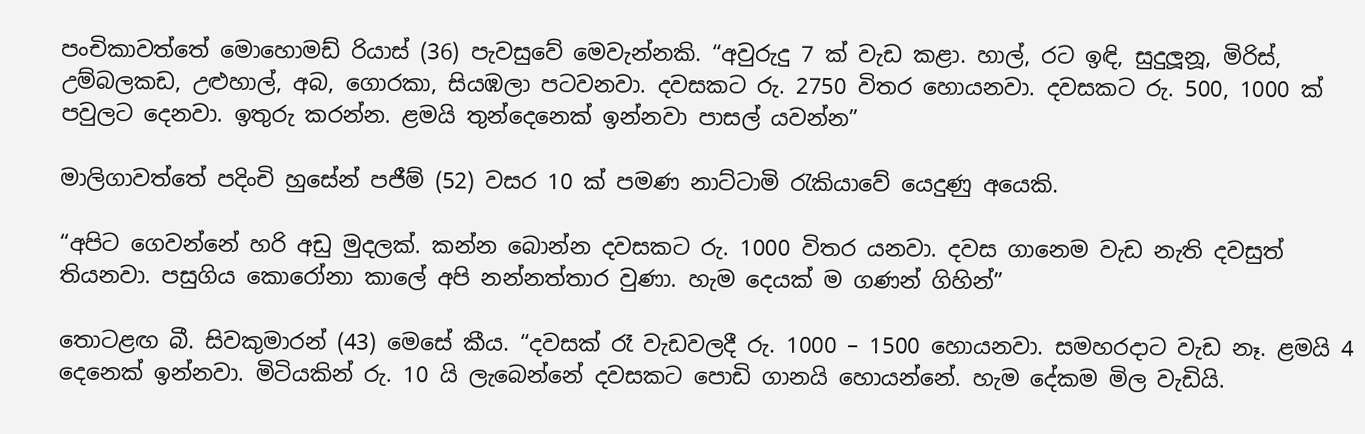පංචිකාවත්තේ මොහොමඩ් රියාස් (36) පැවසුවේ මෙවැන්නකි. “අවුරුදු 7 ක් වැඩ කළා. හාල්, රට ඉඳි, සුදුලූනූ, මිරිස්, උම්බලකඩ, උළුහාල්, අබ, ගොරකා, සියඹලා පටවනවා. දවසකට රු. 2750 විතර හොයනවා. දවසකට රු. 500, 1000 ක් පවුලට දෙනවා. ඉතුරු කරන්න. ළමයි තුන්දෙනෙක් ඉන්නවා පාසල් යවන්න”

මාලිගාවත්තේ පදිංචි හුසේන් පජීම් (52) වසර 10 ක් පමණ නාට්ටාමි රැකියාවේ යෙදුණු අයෙකි.

“අපිට ගෙවන්නේ හරි අඩු මුදලක්. කන්න බොන්න දවසකට රු. 1000 විතර යනවා. දවස ගානෙම වැඩ නැති දවසුත් තියනවා. පසුගිය කොරෝනා කාලේ අපි නන්නත්තාර වුණා. හැම දෙයක් ම ගණන් ගිහින්”

තොටළඟ බී. සිවකුමාරන් (43) මෙසේ කීය. “දවසක් රෑ වැඩවලදී රු. 1000 – 1500 හොයනවා. සමහරදාට වැඩ නෑ. ළමයි 4 දෙනෙක් ඉන්නවා. මිටියකින් රු. 10 යි ලැබෙන්නේ දවසකට පොඩි ගානයි හොයන්නේ. හැම දේකම මිල වැඩියි.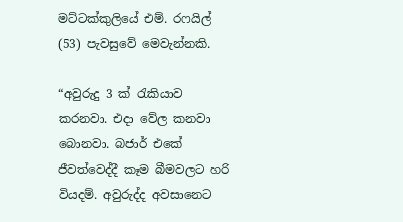මට්ටක්කුලියේ එම්. රෆයිල් (53) පැවසුවේ මෙවැන්නකි.

“අවුරුදු 3 ක් රැකියාව කරනවා. එදා වේල කනවා බොනවා. බජාර් එකේ ජීවත්වෙද්දී කෑම බීමවලට හරි වියදම්. අවුරුද්ද අවසානෙට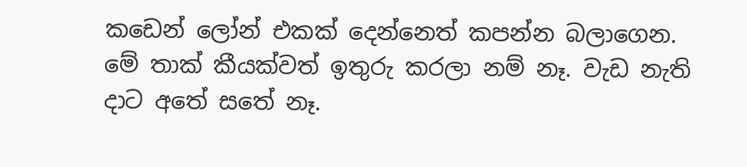කඩෙන් ලෝන් එකක් දෙන්නෙත් කපන්න බලාගෙන. මේ තාක් කීයක්වත් ඉතුරු කරලා නම් නෑ. වැඩ නැති දාට අතේ සතේ නෑ.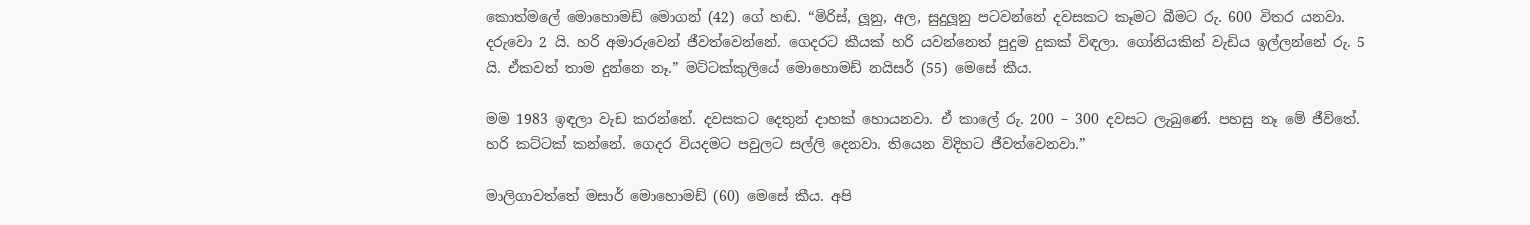කොත්මලේ මොහොමඩ් මොගන් (42) ගේ හඬ. “මිරිස්, ලූනු, අල, සුදුලූනු පටවන්නේ දවසකට කෑමට බීමට රු. 600 විතර යනවා. දරුවො 2 යි. හරි අමාරුවෙන් ජීවත්වෙන්නේ. ගෙදරට කීයක් හරි යවන්නෙත් පුදුම දුකක් විඳලා. ගෝනියකින් වැඩිය ඉල්ලන්නේ රු. 5 යි. ඒකවත් තාම දුන්නෙ නෑ.” මට්ටක්කුලියේ මොහොමඩ් නයිසර් (55) මෙසේ කීය.

මම 1983 ඉඳලා වැඩ කරන්නේ. දවසකට දෙතුන් දාහක් හොයනවා. ඒ කාලේ රු. 200 – 300 දවසට ලැබුණේ. පහසු නෑ මේ ජීවිතේ. හරි කට්ටක් කන්නේ. ගෙදර වියදමට පවුලට සල්ලි දෙනවා. තියෙන විදිහට ජීවත්වෙනවා.”

මාලිගාවත්තේ මසාර් මොහොමඩ් (60) මෙසේ කීය. අපි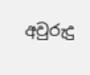අවුරුදු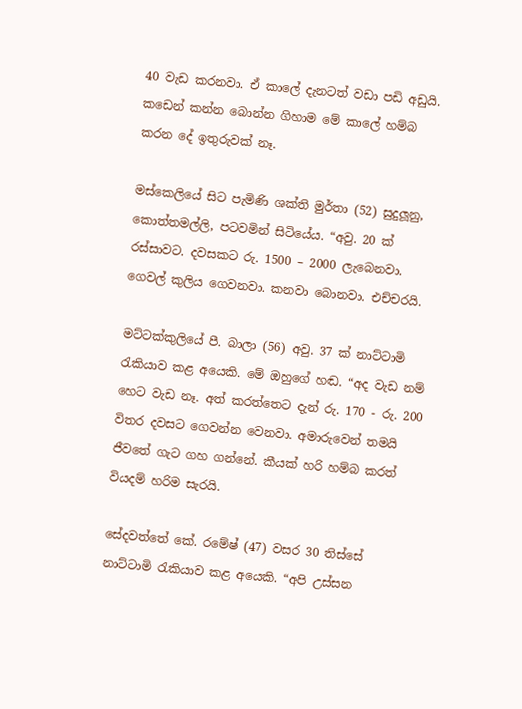40 වැඩ කරනවා. ඒ කාලේ දැනටත් වඩා පඩි අඩුයි. කඩෙන් කන්න බොන්න ගිහාම මේ කාලේ හම්බ කරන දේ ඉතුරුවක් නෑ.

මස්කෙලියේ සිට පැමිණි ශක්ති මුර්තා (52) සුදුලූනු, කොත්තමල්ලි, පටවමින් සිටියේය. “අවු. 20 ක් රස්සාවට. දවසකට රු. 1500 – 2000 ලැබෙනවා. ගෙවල් කුලිය ගෙවනවා. කනවා බොනවා. එච්චරයි.

මට්ටක්කුලියේ පී. බාලා (56) අවු. 37 ක් නාට්ටාමි රැකියාව කළ අයෙකි. මේ ඔහුගේ හඬ. “අද වැඩ නම් හෙට වැඩ නෑ. අත් කරත්තෙට දැන් රු. 170 - රු. 200 විතර දවසට ගෙවන්න වෙනවා. අමාරුවෙන් තමයි ජීවතේ ගැට ගහ ගන්නේ. කීයක් හරි හම්බ කරත් වියදම් හරිම සැරයි.

සේදවත්තේ කේ. රමේෂ් (47) වසර 30 තිස්සේ නාට්ටාමි රැකියාව කළ අයෙකි. “අපි උස්සන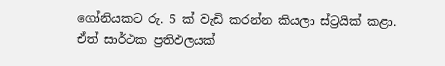ගෝනියකට රු. 5 ක් වැඩි කරන්න කියලා ස්ට්‍රයික් කළා. ඒත් සාර්ථක ප්‍රතිඵලයක්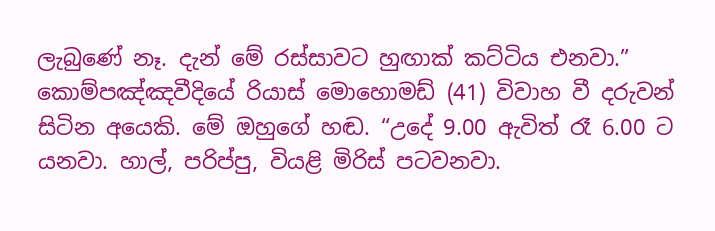ලැබුණේ නෑ. දැන් මේ රස්සාවට හුඟාක් කට්ටිය එනවා.” කොම්පඤ්ඤවීදියේ රියාස් මොහොමඩ් (41) විවාහ වී දරුවන් සිටින අයෙකි. මේ ඔහුගේ හඬ. “උදේ 9.00 ඇවිත් රෑ 6.00 ට යනවා. හාල්, පරිප්පු, වියළි මිරිස් පටවනවා.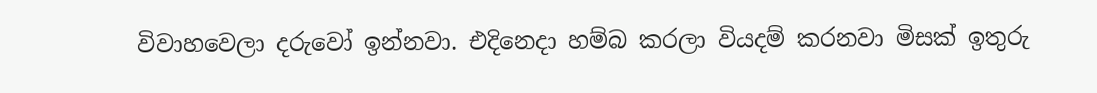විවාහවෙලා දරුවෝ ඉන්නවා. එදිනෙදා හම්බ කරලා වියදම් කරනවා මිසක් ඉතුරු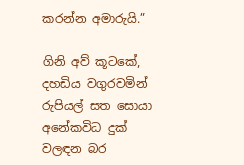කරන්න අමාරුයි.”

ගිනි අව් කූටකේ, දහඩිය වගුරවමින් රුපියල් සත සොයා අනේකවිධ දුක් වලඳන බර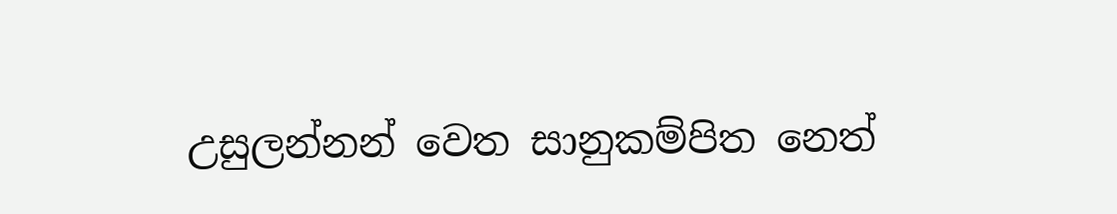උසුලන්නන් වෙත සානුකම්පිත නෙත්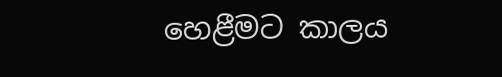හෙළීමට කාලය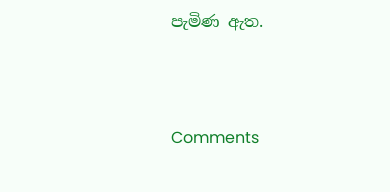පැමිණ ඇත.



Comments